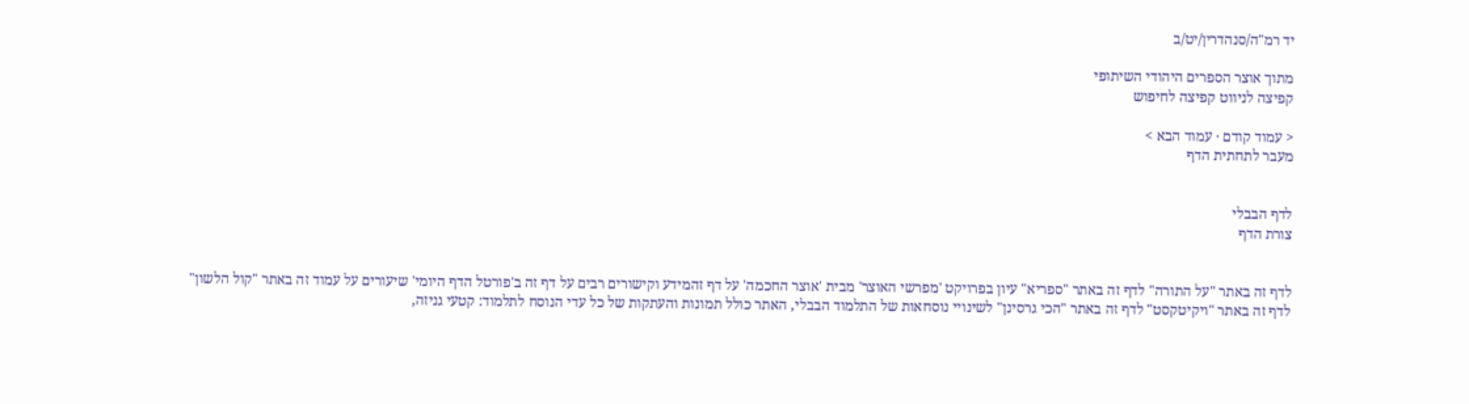יד רמ"ה/סנהדרין/יט/ב

מתוך אוצר הספרים היהודי השיתופי
קפיצה לניווט קפיצה לחיפוש

< עמוד קודם · עמוד הבא >
מעבר לתחתית הדף


לדף הבבלי
צורת הדף


לדף זה באתר "על התורה" לדף זה באתר "ספריא" עיון בפרויקט 'מפרשי האוצר' מבית 'אוצר החכמה' על דף זהמידע וקישורים רבים על דף זה ב'פורטל הדף היומי' שיעורים על עמוד זה באתר "קול הלשון"
לדף זה באתר "ויקיטקסט" לדף זה באתר "הכי גרסינן" לשינויי נוסחאות של התלמוד הבבלי, האתר כולל תמונות והעתקות של כל עדי הנוסח לתלמוד: קטעי גניזה,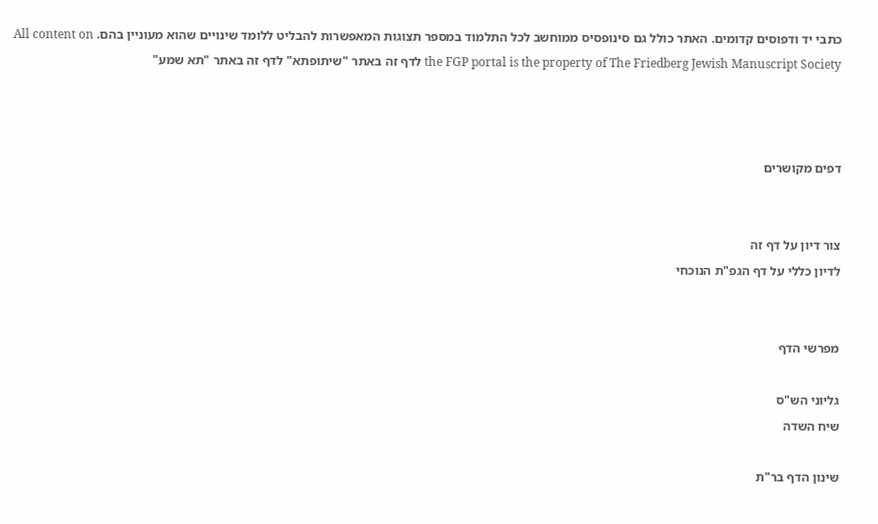כתבי יד ודפוסים קדומים. האתר כולל גם סינופסיס ממוחשב לכל התלמוד במספר תצוגות המאפשרות להבליט ללומד שינויים שהוא מעוניין בהם. All content on the FGP portal is the property of The Friedberg Jewish Manuscript Society לדף זה באתר "שיתופתא" לדף זה באתר "תא שמע"



דפים מקושרים


צור דיון על דף זה
לדיון כללי על דף הגפ"ת הנוכחי


מפרשי הדף

גליוני הש"ס
שיח השדה

שינון הדף בר"ת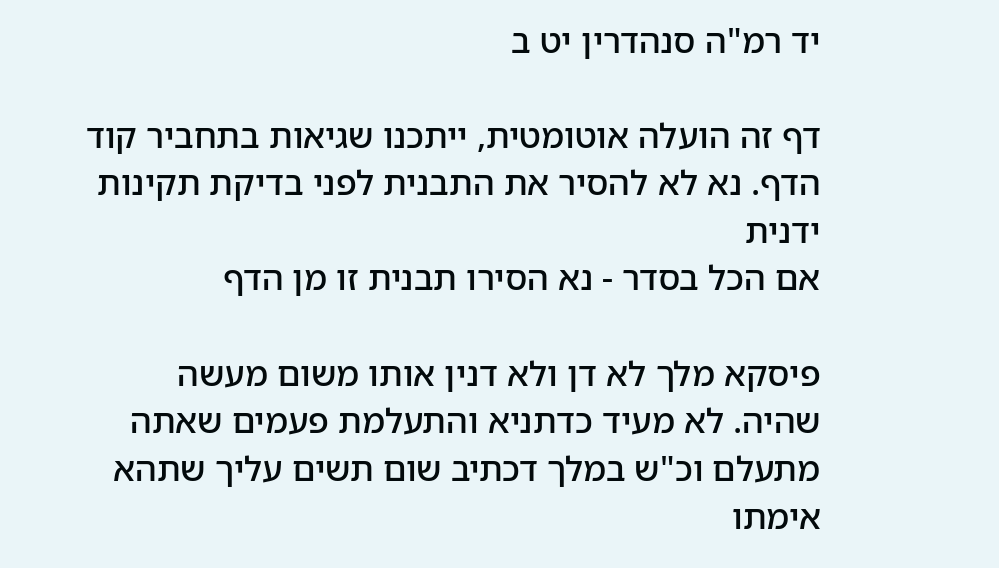יד רמ"ה סנהדרין יט ב

דף זה הועלה אוטומטית, ייתכנו שגיאות בתחביר קוד הדף. נא לא להסיר את התבנית לפני בדיקת תקינות ידנית
אם הכל בסדר - נא הסירו תבנית זו מן הדף

פיסקא מלך לא דן ולא דנין אותו משום מעשה שהיה. לא מעיד כדתניא והתעלמת פעמים שאתה מתעלם וכ"ש במלך דכתיב שום תשים עליך שתהא אימתו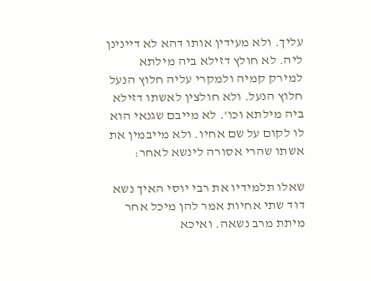עליך. ולא מעידין אותו דהא לא דיינינן ליה. לא חולץ דזילא ביה מילתא למירק קמיה ולמקרי עליה חלוץ הנעל חלוץ הנעל. ולא חולצין לאשתו דזילא ביה מילתא וכו'. לא מייבם שגנאי הוא לו לקום על שם אחיו. ולא מייבמין את אשתו שהרי אסורה לינשא לאחר:

שאלו תלמידיו את רבי יוסי האיך נשא דוד שתי אחיות אמר להן מיכל אחר מיתת מרב נשאה. ואיכא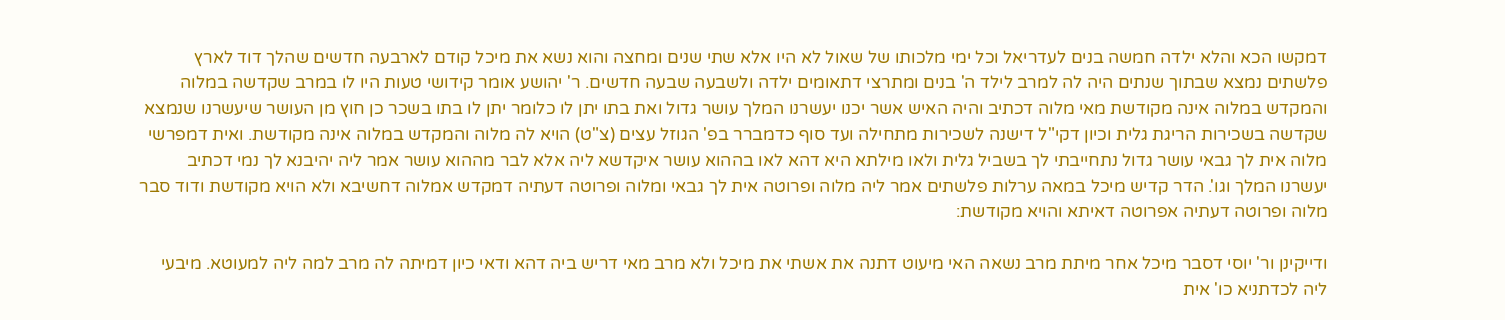דמקשו הכא והלא ילדה חמשה בנים לעדריאל וכל ימי מלכותו של שאול לא היו אלא שתי שנים ומחצה והוא נשא את מיכל קודם לארבעה חדשים שהלך דוד לארץ פלשתים נמצא שבתוך שנתים היה לה למרב לילד ה' בנים ומתרצי דתאומים ילדה ולשבעה שבעה חדשים. ר' יהושע אומר קידושי טעות היו לו במרב שקדשה במלוה והמקדש במלוה אינה מקודשת מאי מלוה דכתיב והיה האיש אשר יכנו יעשרנו המלך עושר גדול ואת בתו יתן לו כלומר יתן לו בתו בשכר כן חוץ מן העושר שיעשרנו שנמצא שקדשה בשכירות הריגת גלית וכיון דקי"ל דישנה לשכירות מתחילה ועד סוף כדמברר בפ' הגוזל עצים (צ"ט) הויא לה מלוה והמקדש במלוה אינה מקודשת. ואית דמפרשי מלוה אית לך גבאי עושר גדול נתחייבתי לך בשביל גלית ולאו מילתא היא דהא לאו בההוא עושר איקדשא ליה אלא לבר מההוא עושר אמר ליה יהיבנא לך נמי דכתיב יעשרנו המלך וגו'. הדר קדיש מיכל במאה ערלות פלשתים אמר ליה מלוה ופרוטה אית לך גבאי ומלוה ופרוטה דעתיה דמקדש אמלוה דחשיבא ולא הויא מקודשת ודוד סבר מלוה ופרוטה דעתיה אפרוטה דאיתא והויא מקודשת:

ודייקינן ור' יוסי דסבר מיכל אחר מיתת מרב נשאה האי מיעוט דתנה את אשתי את מיכל ולא מרב מאי דריש ביה דהא ודאי כיון דמיתה לה מרב למה ליה למעוטא. מיבעי ליה לכדתניא כו' אית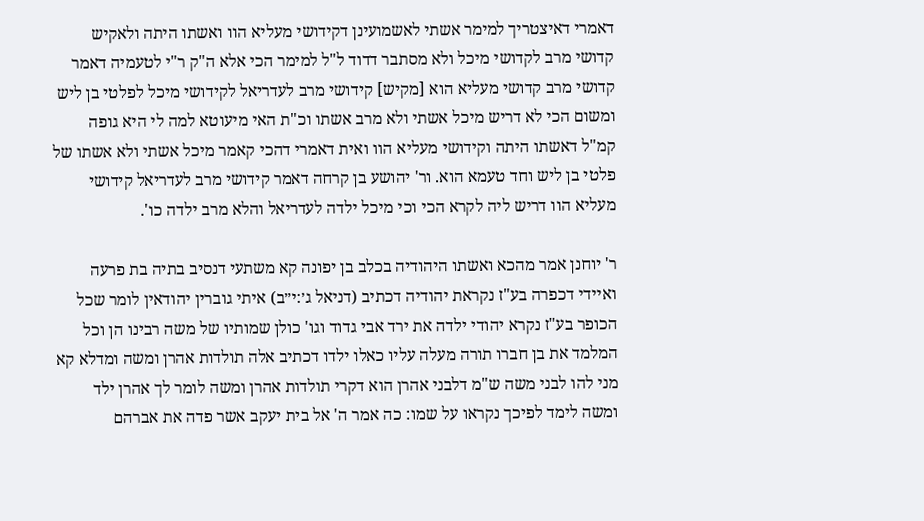דאמרי דאיצטריך למימר אשתי לאשמועינן דקידושי מעליא הוו ואשתו היתה ולאקיש קדושי מרב לקדושי מיכל ולא מסתבר דדוד ל"ל למימר הכי אלא ה"ק ר"י לטעמיה דאמר קדושי מרב קדושי מעליא הוא [מקיש] קידושי מרב לעדריאל לקידושי מיכל לפלטי בן ליש ומשום הכי לא דריש מיכל אשתי ולא מרב אשתו וכ"ת האי מיעוטא למה לי היא גופה קמ"ל דאשתו היתה וקידושי מעליא הוו ואית דאמרי דהכי קאמר מיכל אשתי ולא אשתו של פלטי בן ליש וחד טעמא הוא. ור' יהושע בן קרחה דאמר קידושי מרב לעדריאל קידושי מעליא הוו דריש ליה לקרא הכי וכי מיכל ילדה לעדריאל והלא מרב ילדה כו'.

ר' יוחנן אמר מהכא ואשתו היהודיה בכלב בן יפונה קא משתעי דנסיב בתיה בת פרעה ואיידי דכפרה בע"ז נקראת יהודיה דכתיב (דניאל ג׳:י״ב) איתי גוברין יהודאין לומר שכל הכופר בע"ז נקרא יהודי ילדה את ירד אבי גדוד וגו' כולן שמותיו של משה רבינו הן וכל המלמד את בן חברו תורה מעלה עליו כאלו ילדו דכתיב אלה תולדות אהרן ומשה ומדלא קא מני להו לבני משה ש"מ דלבני אהרן הוא דקרי תולדות אהרן ומשה לומר לך אהרן ילד ומשה לימד לפיכך נקראו על שמו: כה אמר ה' אל בית יעקב אשר פדה את אברהם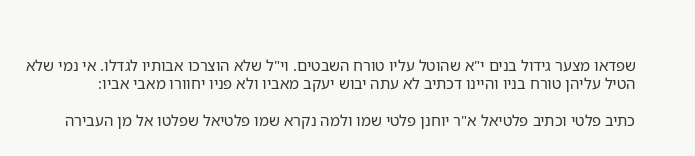שפדאו מצער גידול בנים י"א שהוטל עליו טורח השבטים. וי"ל שלא הוצרכו אבותיו לגדלו. אי נמי שלא הטיל עליהן טורח בניו והיינו דכתיב לא עתה יבוש יעקב מאביו ולא פניו יחוורו מאבי אביו:

כתיב פלטי וכתיב פלטיאל א"ר יוחנן פלטי שמו ולמה נקרא שמו פלטיאל שפלטו אל מן העבירה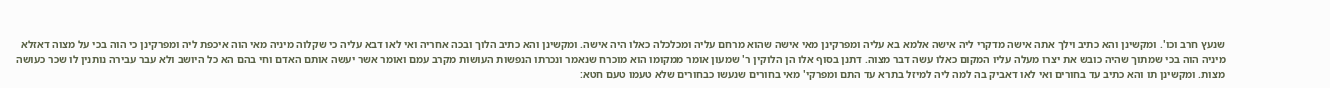שנעץ חרב וכו'. ומקשינן והא כתיב וילך אתה אישה מדקרי ליה אישה אלמא בא עליה ומפרקינן מאי אישה שהוא מרחם עליה ומכלכלה כאלו היה אישה. ומקשינן והא כתיב הלוך ובכה אחריה ואי לאו דבא עליה כי שקלוה מיניה מאי הוה איכפת ליה ומפרקינן כי הוה בכי על מצוה דאזלא מיניה הוה בכי שמתוך שהיה כובש את יצרו מעלה עליו המקום כאלו עשה דבר מצוה. דתנן בסוף אלו הן הלוקין ר' שמעון אומר ממקומו הוא מוכרח שנאמר ונכרתו הנפשות העושות מקרב עמם ואומר אשר יעשה אותם האדם וחי בהם הא כל היושב ולא עבר עבירה נותנין לו שכר כעושה מצות. ומקשינן תו והא כתיב עד בחורים ואי לאו דאביק בה למה ליה למיזל בתרא עד התם ומפרקי' מאי בחורים שנעשו כבחורים שלא טעמו טעם חטא: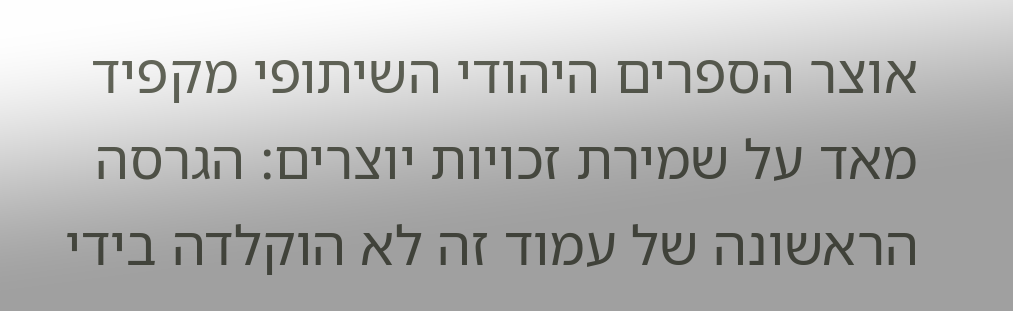אוצר הספרים היהודי השיתופי מקפיד מאד על שמירת זכויות יוצרים: הגרסה הראשונה של עמוד זה לא הוקלדה בידי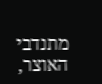מתנדבי האוצר,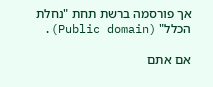אך פורסמה ברשת תחת "נחלת הכלל" (Public domain).

אם אתם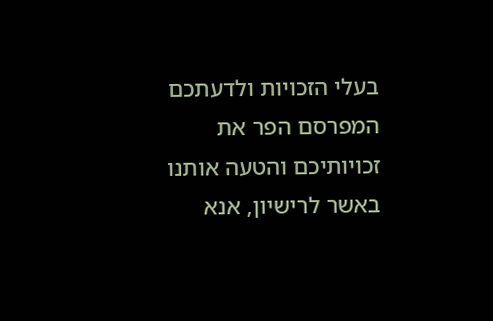בעלי הזכויות ולדעתכם המפרסם הפר את זכויותיכם והטעה אותנו באשר לרישיון, אנא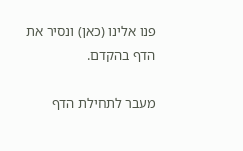פנו אלינו (כאן) ונסיר את הדף בהקדם.

מעבר לתחילת הדף